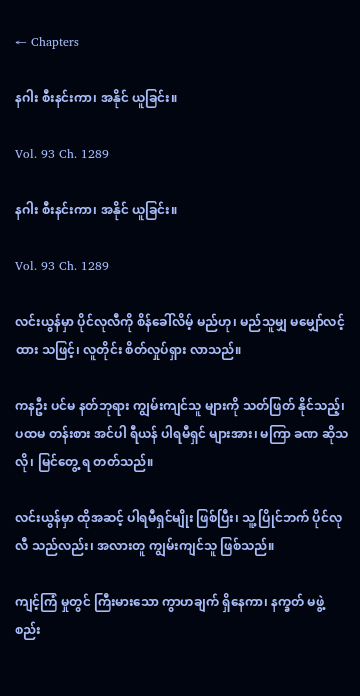← Chapters

နဂါး စီးနင်းကာ၊ အနိုင် ယူခြင်း။

Vol. 93 Ch. 1289

နဂါး စီးနင်းကာ၊ အနိုင် ယူခြင်း။

Vol. 93 Ch. 1289

လင်းယွန်မှာ ပိုင်လုလီကို စိန်ခေါ်လိမ့် မည်ဟု၊ မည်သူမျှ မမျှော်လင့် ထား သဖြင့်၊ လူတိုင်း စိတ်လှုပ်ရှား လာသည်။

ကနဦး ပင်မ နတ်ဘုရား ကျွမ်းကျင်သူ များကို သတ်ဖြတ် နိုင်သည့်၊ ပထမ တန်းစား အင်ပါ ရီယန် ပါရမီရှင် များအား၊ မကြာ ခဏ ဆိုသလို၊ မြင်တွေ့ ရ တတ်သည်။

လင်းယွန်မှာ ထိုအဆင့် ပါရမီရှင်မျိုး ဖြစ်ပြီး၊ သူ့ ပြိုင်ဘက် ပိုင်လုလီ သည်လည်း၊ အလားတူ ကျွမ်းကျင်သူ ဖြစ်သည်။

ကျင့်ကြံ မှုတွင် ကြီးမားသော ကွာဟချက် ရှိနေကာ၊ နက္ခတ် မဖွဲ့စည်း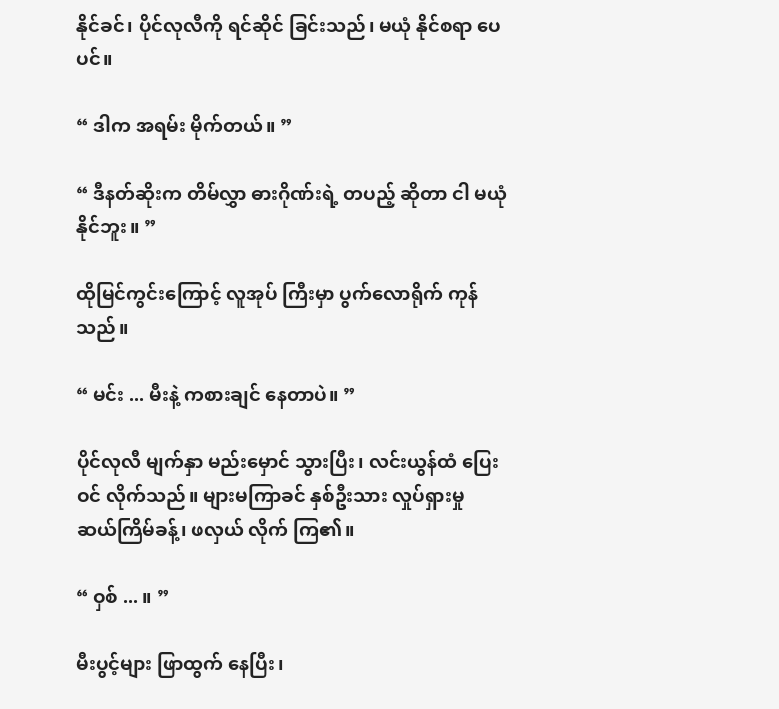နိုင်ခင်၊ ပိုင်လုလီကို ရင်ဆိုင် ခြင်းသည်၊ မယုံ နိုင်စရာ ပေပင်။

“ ဒါက အရမ်း မိုက်တယ်။ ”

“ ဒီနတ်ဆိုးက တိမ်လွှာ ဓားဂိုဏ်းရဲ့ တပည့် ဆိုတာ ငါ မယုံ နိုင်ဘူး။ ”

ထိုမြင်ကွင်းကြောင့် လူအုပ် ကြီးမှာ ပွက်လောရိုက် ကုန်သည်။

“ မင်း ... မီးနဲ့ ကစားချင် နေတာပဲ။ ”

ပိုင်လုလီ မျက်နှာ မည်းမှောင် သွားပြီး၊ လင်းယွန်ထံ ပြေးဝင် လိုက်သည်။ များမကြာခင် နှစ်ဦးသား လှုပ်ရှားမှု ဆယ်ကြိမ်ခန့်၊ ဖလှယ် လိုက် ကြ၏။

“ ဝှစ် ... ။ ”

မီးပွင့်များ ဖြာထွက် နေပြီး၊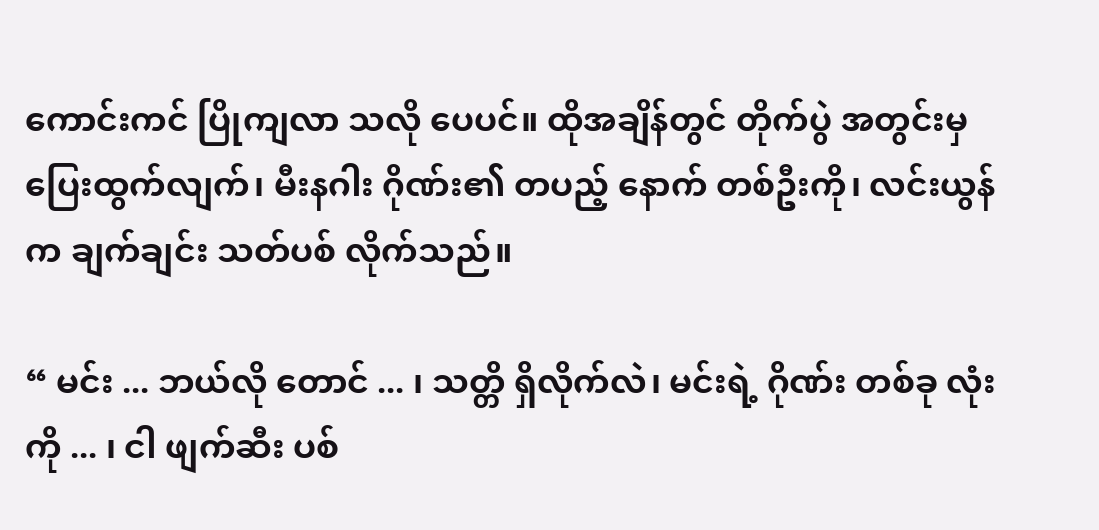ကောင်းကင် ပြိုကျလာ သလို ပေပင်။ ထိုအချိန်တွင် တိုက်ပွဲ အတွင်းမှ ပြေးထွက်လျက်၊ မီးနဂါး ဂိုဏ်း၏ တပည့် နောက် တစ်ဦးကို၊ လင်းယွန်က ချက်ချင်း သတ်ပစ် လိုက်သည်။

“ မင်း ... ဘယ်လို တောင် ... ၊ သတ္တိ ရှိလိုက်လဲ၊ မင်းရဲ့ ဂိုဏ်း တစ်ခု လုံးကို ... ၊ ငါ ဖျက်ဆီး ပစ်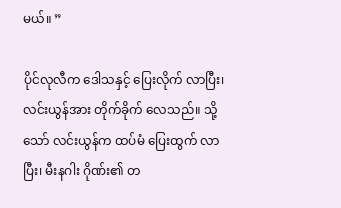မယ်။ ”

ပိုင်လုလီက ဒေါသနှင့် ပြေးလိုက် လာပြီး၊ လင်းယွန်အား တိုက်ခိုက် လေသည်။ သို့သော် လင်းယွန်က ထပ်မံ ပြေးထွက် လာပြီး၊ မီးနဂါး ဂိုဏ်း၏ တ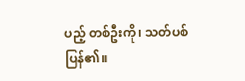ပည့် တစ်ဦးကို၊ သတ်ပစ် ပြန်၏။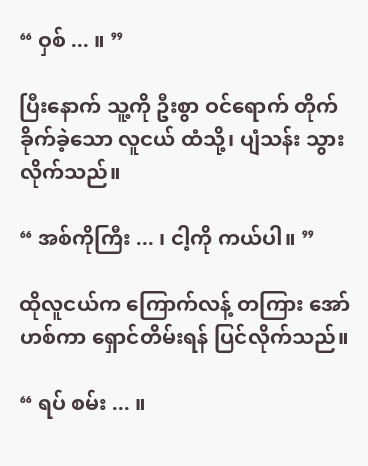“ ဝှစ် ... ။ ”

ပြီးနောက် သူ့ကို ဦးစွာ ဝင်ရောက် တိုက်ခိုက်ခဲ့သော လူငယ် ထံသို့၊ ပျံသန်း သွား လိုက်သည်။

“ အစ်ကိုကြီး ... ၊ ငါ့ကို ကယ်ပါ။ ”

ထိုလူငယ်က ကြောက်လန့် တကြား အော်ဟစ်ကာ ရှောင်တိမ်းရန် ပြင်လိုက်သည်။

“ ရပ် စမ်း ... ။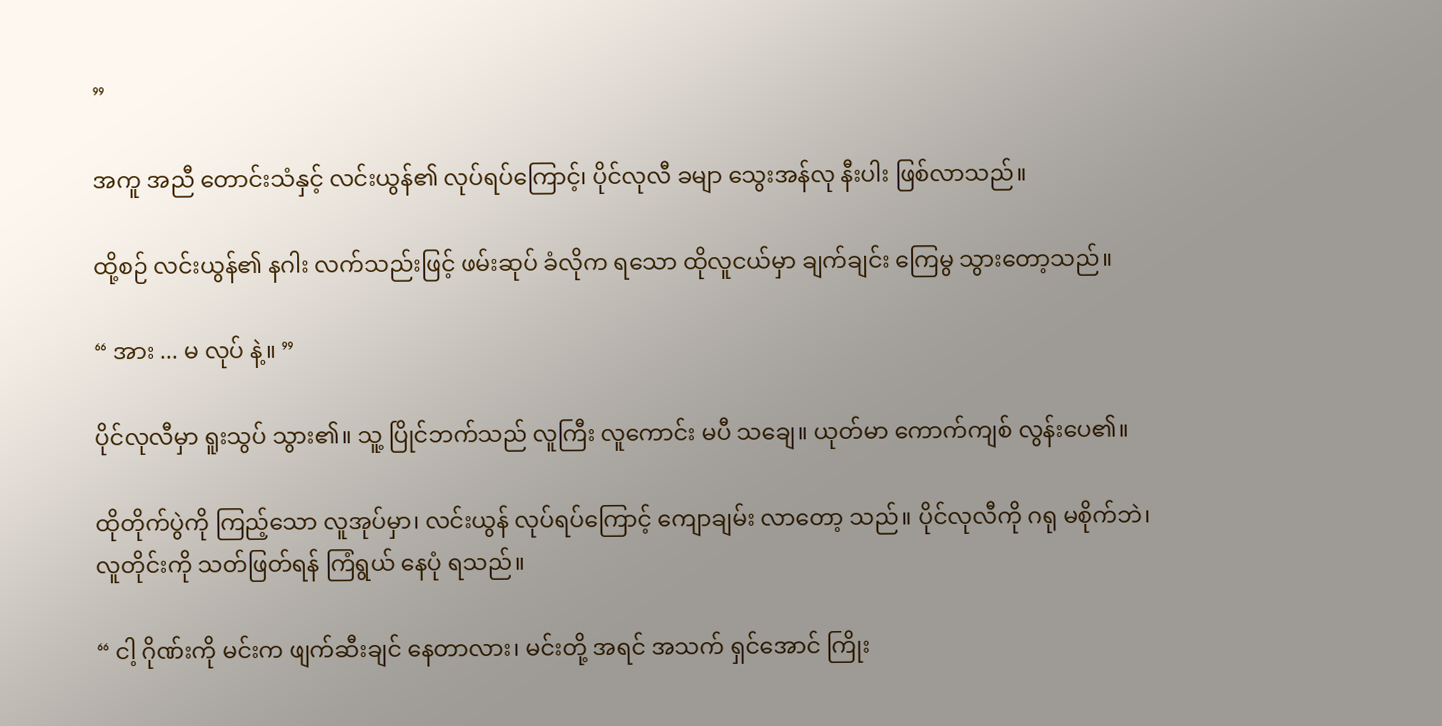”

အကူ အညီ တောင်းသံနှင့် လင်းယွန်၏ လုပ်ရပ်ကြောင့်၊ ပိုင်လုလီ ခမျာ သွေးအန်လု နီးပါး ဖြစ်လာသည်။

ထို့စဉ် လင်းယွန်၏ နဂါး လက်သည်းဖြင့် ဖမ်းဆုပ် ခံလိုက ရသော ထိုလူငယ်မှာ ချက်ချင်း ကြေမွ သွားတော့သည်။

“ အား ... မ လုပ် နဲ့။ ”

ပိုင်လုလီမှာ ရူးသွပ် သွား၏။ သူ့ ပြိုင်ဘက်သည် လူကြီး လူကောင်း မပီ သချေ။ ယုတ်မာ ကောက်ကျစ် လွန်းပေ၏။

ထိုတိုက်ပွဲကို ကြည့်သော လူအုပ်မှာ၊ လင်းယွန် လုပ်ရပ်ကြောင့် ကျောချမ်း လာတော့ သည်။ ပိုင်လုလီကို ဂရု မစိုက်ဘဲ၊ လူတိုင်းကို သတ်ဖြတ်ရန် ကြံရွယ် နေပုံ ရသည်။

“ ငါ့ ဂိုဏ်းကို မင်းက ဖျက်ဆီးချင် နေတာလား၊ မင်းတို့ အရင် အသက် ရှင်အောင် ကြိုး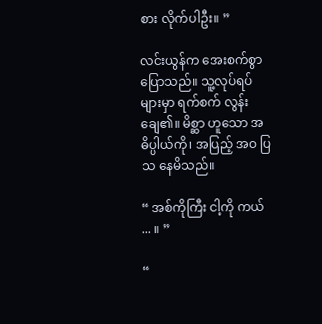စား လိုက်ပါဦး။ ”

လင်းယွန်က အေးစက်စွာ ပြောသည်။ သူ့လုပ်ရပ် များမှာ ရက်စက် လွန်းချေ၏။ မိစ္ဆာ ဟူသော အဓိပ္ပါယ်ကို၊ အပြည့် အဝ ပြသ နေမိသည်။

“ အစ်ကိုကြီး ငါ့ကို ကယ် ... ။ ”

“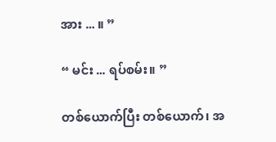အား ... ။ ”

“ မင်း ... ရပ်စမ်း။ ”

တစ်ယောက်ပြီး တစ်ယောက်၊ အ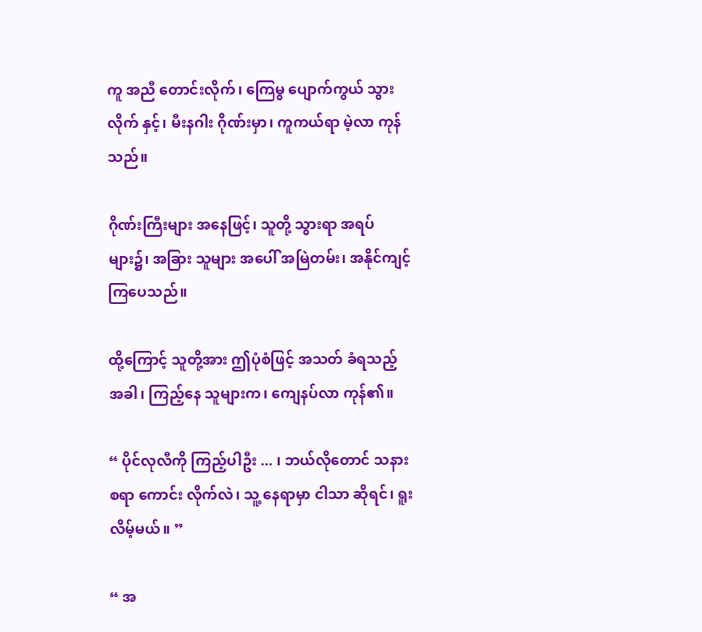ကူ အညီ တောင်းလိုက်၊ ကြေမွ ပျောက်ကွယ် သွားလိုက် နှင့်၊ မီးနဂါး ဂိုဏ်းမှာ၊ ကူကယ်ရာ မဲ့လာ ကုန်သည်။

ဂိုဏ်းကြီးများ အနေဖြင့်၊ သူတို့ သွားရာ အရပ် များ၌၊ အခြား သူများ အပေါ် အမြဲတမ်း၊ အနိုင်ကျင့် ကြပေသည်။

ထို့ကြောင့် သူတို့အား ဤပုံစံဖြင့် အသတ် ခံရသည့် အခါ၊ ကြည့်နေ သူများက၊ ကျေနပ်လာ ကုန်၏။

“ ပိုင်လုလီကို ကြည့်ပါဦး ... ၊ ဘယ်လိုတောင် သနား စရာ ကောင်း လိုက်လဲ၊ သူ့ နေရာမှာ ငါသာ ဆိုရင်၊ ရူးလိမ့်မယ်။ ”

“ အ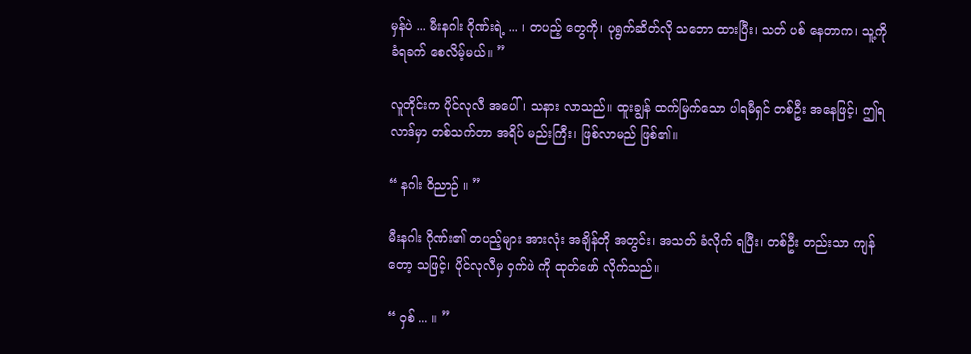မှန်ပဲ ... မီးနဂါး ဂိုဏ်းရဲ့ ... ၊ တပည့် တွေကို၊ ပုရွက်ဆိတ်လို သဘော ထားပြီး၊ သတ် ပစ် နေတာက၊ သူ့ကို ခံရခက် စေလိမ့်မယ်။ ”

လူတိုင်းက ပိုင်လုလီ အပေါ်၊ သနား လာသည်။ ထူးချွန် ထက်မြက်သော ပါရမီရှင် တစ်ဦး အနေဖြင့်၊ ဤရလာဒ်မှာ တစ်သက်တာ အရိပ် မည်းကြီး၊ ဖြစ်လာမည် ဖြစ်၏။

“ နဂါး ဝိညာဉ် ။ ”

မီးနဂါး ဂိုဏ်း၏ တပည့်များ အားလုံး အချိန်တို အတွင်း၊ အသတ် ခံလိုက် ရပြီး၊ တစ်ဦး တည်းသာ ကျန်တော့ သဖြင့်၊ ပိုင်လုလီမှ ဝှက်ဖဲ ကို ထုတ်ဖော် လိုက်သည်။

“ ဝှစ် ... ။ ”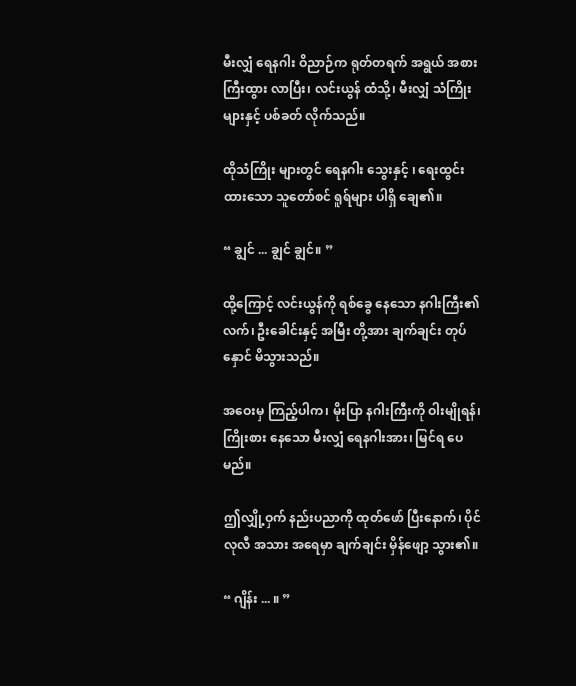မီးလျှံ ရေနဂါး ဝိညာဉ်က ရုတ်တရက် အရွယ် အစား ကြီးထွား လာပြီး၊ လင်းယွန် ထံသို့၊ မီးလျှံ သံကြိုး များနှင့် ပစ်ခတ် လိုက်သည်။

ထိုသံကြိုး များတွင် ရေနဂါး သွေးနှင့် ၊ ရေးထွင်း ထားသော သူတော်စင် ရူရ်များ ပါရှိ ချေ၏။

“ ချွင် ... ချွင် ချွင်။ ”

ထို့ကြောင့် လင်းယွန်ကို ရစ်ခွေ နေသော နဂါးကြီး၏ လက်၊ ဦးခေါင်းနှင့် အမြီး တို့အား ချက်ချင်း တုပ်နှောင် မိသွားသည်။

အဝေးမှ ကြည့်ပါက၊ မိုးပြာ နဂါးကြီးကို ဝါးမျိုရန်၊ ကြိုးစား နေသော မီးလျှံ ရေနဂါးအား၊ မြင်ရ ပေမည်။

ဤလျှို့ဝှက် နည်းပညာကို ထုတ်ဖော် ပြီးနောက်၊ ပိုင်လုလီ အသား အရေမှာ ချက်ချင်း မှိန်ဖျော့ သွား၏။

“ ဂျိန်း ... ။ ”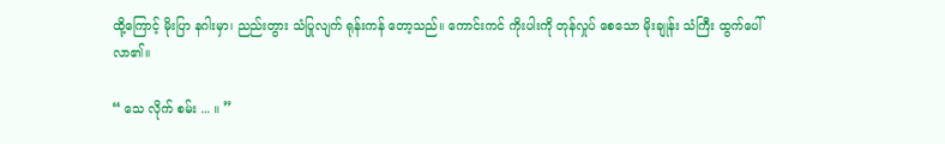ထို့ကြောင့် မိုးပြာ နဂါးမှာ၊ ညည်းတွား သံပြုလျက် ရုန်းကန် တော့သည်။ ကောင်းကင် ကိုးပါးကို တုန်လှုပ် စေသော မိုးချုန်း သံကြီး ထွက်ပေါ် လာ၏။

“ သေ လိုက် စမ်း ... ။ ”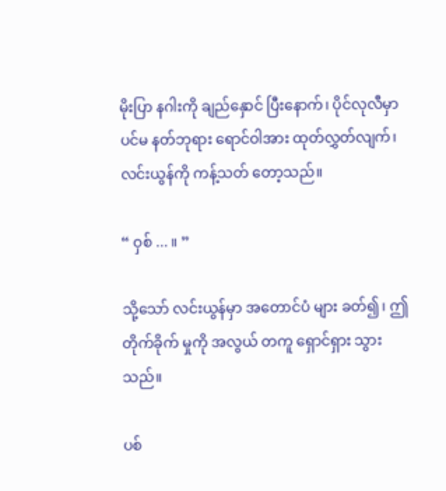မိုးပြာ နဂါးကို ချည်နှောင် ပြီးနောက်၊ ပိုင်လုလီမှာ ပင်မ နတ်ဘုရား ရောင်ဝါအား ထုတ်လွှတ်လျက်၊ လင်းယွန်ကို ကန့်သတ် တော့သည်။

“ ဝှစ် ... ။ ”

သို့သော် လင်းယွန်မှာ အတောင်ပံ များ ခတ်၍၊ ဤတိုက်ခိုက် မှုကို အလွယ် တကူ ရှောင်ရှား သွားသည်။

ပစ်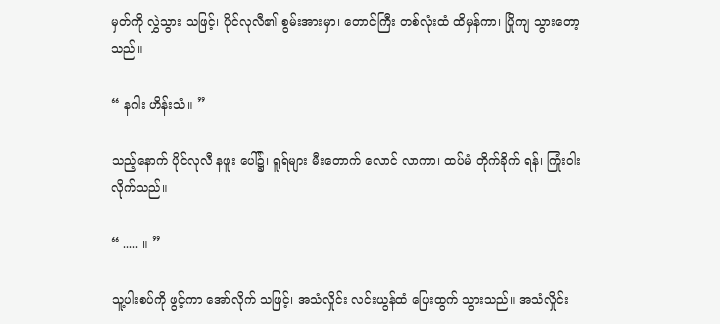မှတ်ကို လွှဲသွား သဖြင့်၊ ပိုင်လုလီ၏ စွမ်းအားမှာ၊ တောင်ကြီး တစ်လုံးထံ ထိမှန်ကာ၊ ပြိုကျ သွားတော့သည်။

“ နဂါး ဟိန်းသံ။ ”

သည့်နောက် ပိုင်လုလီ နဖူး ပေါ်၌၊ ရူရ်များ မီးတောက် လောင် လာကာ၊ ထပ်မံ တိုက်ခိုက် ရန်၊ ကြုံးဝါး လိုက်သည်။

“ ..... ။ ”

သူ့ပါးစပ်ကို ဖွင့်ကာ အော်လိုက် သဖြင့်၊ အသံလှိုင်း လင်းယွန်ထံ ပြေးထွက် သွားသည်။ အသံလှိုင်း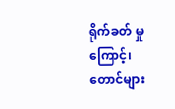ရိုက်ခတ် မှုကြောင့်၊ တောင်များ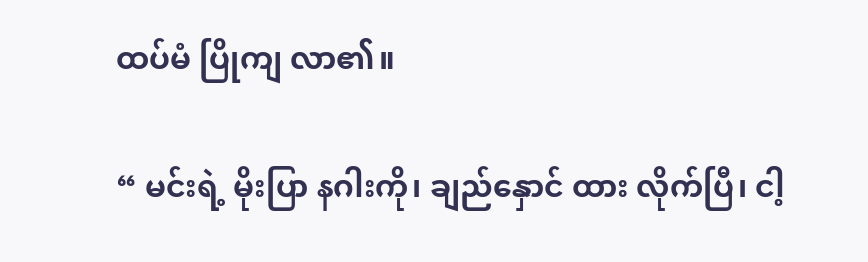ထပ်မံ ပြိုကျ လာ၏။

“ မင်းရဲ့ မိုးပြာ နဂါးကို၊ ချည်နှောင် ထား လိုက်ပြီ၊ ငါ့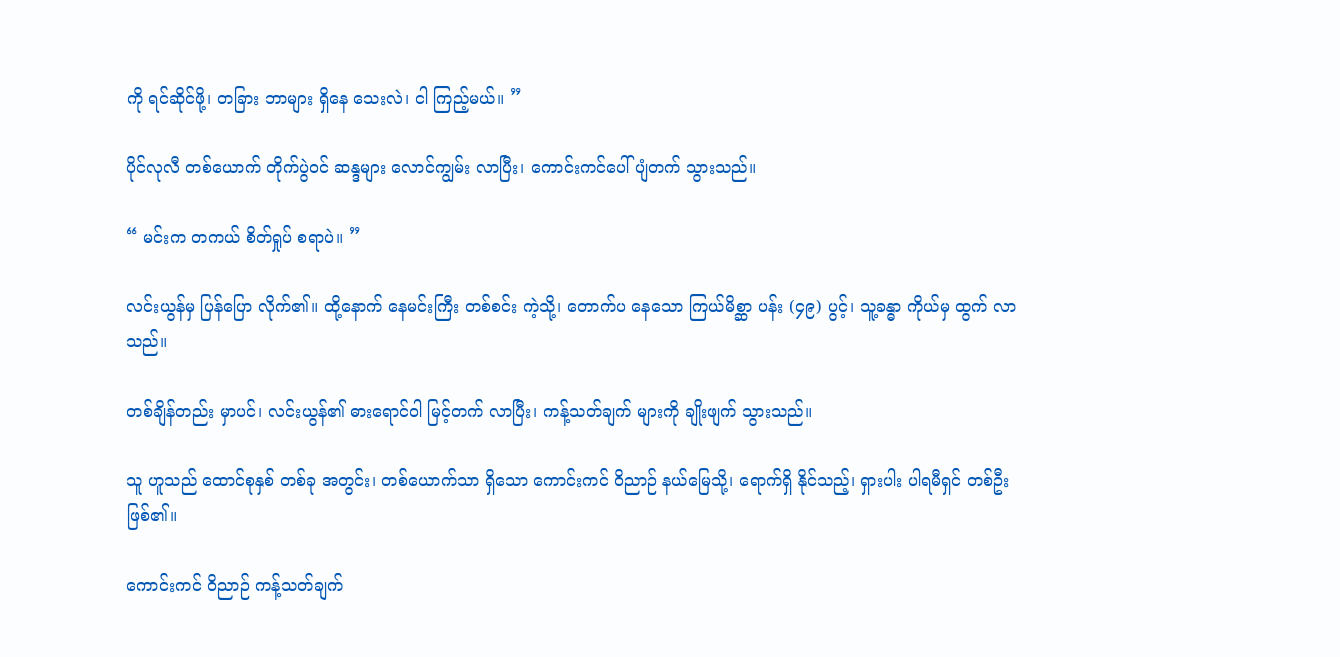ကို ရင်ဆိုင်ဖို့၊ တခြား ဘာများ ရှိနေ သေးလဲ၊ ငါ ကြည့်မယ်။ ”

ပိုင်လုလီ တစ်ယောက် တိုက်ပွဲဝင် ဆန္ဒများ လောင်ကျွမ်း လာပြီး၊ ကောင်းကင်ပေါ် ပျံတက် သွားသည်။

“ မင်းက တကယ် စိတ်ရှုပ် စရာပဲ။ ”

လင်းယွန်မှ ပြန်ပြော လိုက်၏။ ထို့နောက် နေမင်းကြီး တစ်စင်း ကဲ့သို့၊ တောက်ပ နေသော ကြယ်မိစ္ဆာ ပန်း (၄၉) ပွင့်၊ သူ့ခန္ဓာ ကိုယ်မှ ထွက် လာသည်။

တစ်ချိန်တည်း မှာပင်၊ လင်းယွန်၏ ဓားရောင်ဝါ မြင့်တက် လာပြီး၊ ကန့်သတ်ချက် များကို ချိုးဖျက် သွားသည်။

သူ ဟူသည် ထောင်စုနှစ် တစ်ခု အတွင်း၊ တစ်ယောက်သာ ရှိသော ကောင်းကင် ဝိညာဉ် နယ်မြေသို့၊ ရောက်ရှိ နိုင်သည့်၊ ရှားပါး ပါရမီရှင် တစ်ဦး ဖြစ်၏။

ကောင်းကင် ဝိညာဉ် ကန့်သတ်ချက်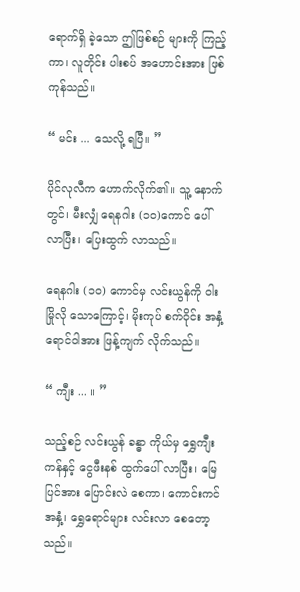ရောက်ရှိ ခဲ့သော ဤဖြစ်စဉ် များကို ကြည့်ကာ၊ လူတိုင်း ပါးစပ် အဟောင်းအား ဖြစ်ကုန်သည်။

“ မင်း ... သေလို့ ရပြီ။ ”

ပိုင်လုလီက ဟောက်လိုက်၏။ သူ့ နောက်တွင်၊ မီးလျှံ ရေနဂါး (၁၀)ကောင် ပေါ် လာပြီး၊ ပြေးထွက် လာသည်။

ရေနဂါး (၁၀) ကောင်မှ လင်းယွန်ကို ဝါးမြိုလို သောကြောင့်၊ မိုးကုပ် စက်ဝိုင်း အနှံ့ ရောင်ဝါအား ဖြန့်ကျက် လိုက်သည်။

“ ကျီး ... ။ ”

သည့်စဉ် လင်းယွန် ခန္ဓာ ကိုယ်မှ ရွှေကျီးကန်နှင့် ငွေဖီးနစ် ထွက်ပေါ် လာပြီး၊ မြေပြင်အား ပြောင်းလဲ စေကာ၊ ကောင်းကင် အနှံ့၊ ရွှေရောင်များ လင်းလာ စေတော့သည်။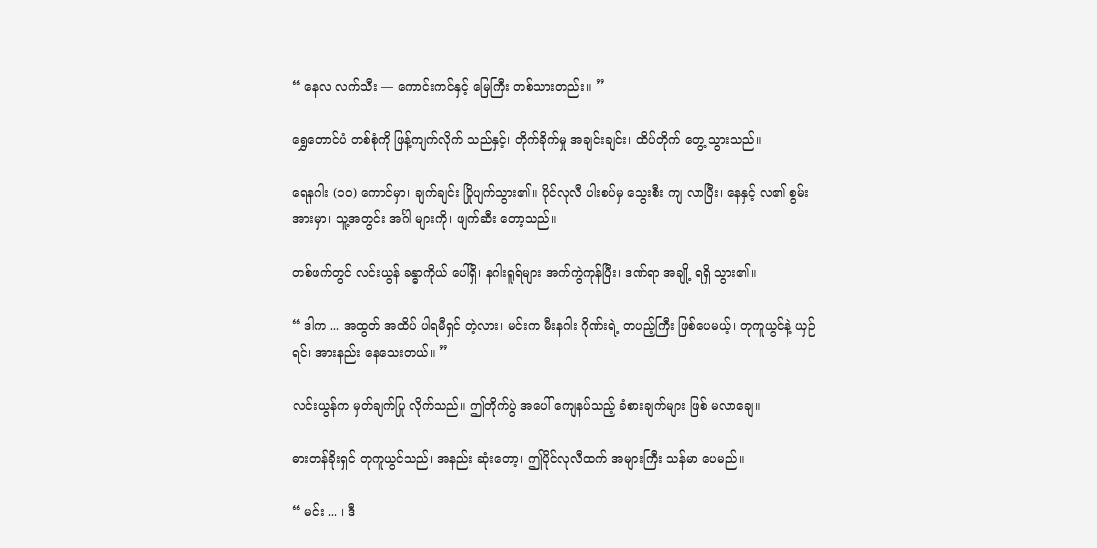“ နေလ လက်သီး — ကောင်းကင်နှင့် မြေကြီး တစ်သားတည်း။ ”

ရွှေတောင်ပံ တစ်စုံကို ဖြန့်ကျက်လိုက် သည်နှင့်၊ တိုက်ခိုက်မှု အချင်းချင်း၊ ထိပ်တိုက် တွေ့ သွားသည်။

ရေနဂါး (၁၀) ကောင်မှာ၊ ချက်ချင်း ပြိုပျက်သွား၏။ ပိုင်လုလီ ပါးစပ်မှ သွေးစီး ကျ လာပြီး၊ နေနှင့် လ၏ စွမ်းအားမှာ၊ သူ့အတွင်း အင်္ဂါ များကို၊ ဖျက်ဆီး တော့သည်။

တစ်ဖက်တွင် လင်းယွန် ခန္ဓာကိုယ် ပေါ်ရှိ၊ နဂါးရူရ်များ အက်ကွဲကုန်ပြီး၊ ဒဏ်ရာ အချို့ ရရှိ သွား၏။

“ ဒါက ... အထွတ် အထိပ် ပါရမီရှင် တဲ့လား၊ မင်းက မီးနဂါး ဂိုဏ်းရဲ့ တပည့်ကြီး ဖြစ်ပေမယ့်၊ တုကူယွင်နဲ့ ယှဉ်ရင်၊ အားနည်း နေသေးတယ်။ ”

လင်းယွန်က မှတ်ချက်ပြု လိုက်သည်။ ဤတိုက်ပွဲ အပေါ် ကျေနပ်သည့် ခံစားချက်များ ဖြစ် မလာချေ။

ဓားတန်ခိုးရှင် တုကူယွင်သည်၊ အနည်း ဆုံးတော့၊ ဤပိုင်လုလီထက် အများကြီး သန်မာ ပေမည်။

“ မင်း ... ၊ ဒီ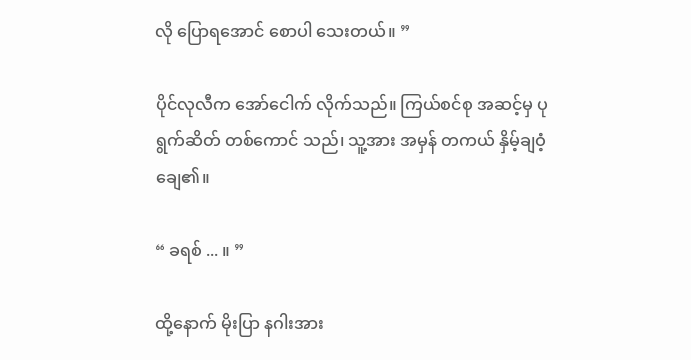လို ပြောရအောင် စောပါ သေးတယ်။ ”

ပိုင်လုလီက အော်ငေါက် လိုက်သည်။ ကြယ်စင်စု အဆင့်မှ ပုရွက်ဆိတ် တစ်ကောင် သည်၊ သူ့အား အမှန် တကယ် နှိမ့်ချဝံ့ ချေ၏။

“ ခရစ် ... ။ ”

ထို့နောက် မိုးပြာ နဂါးအား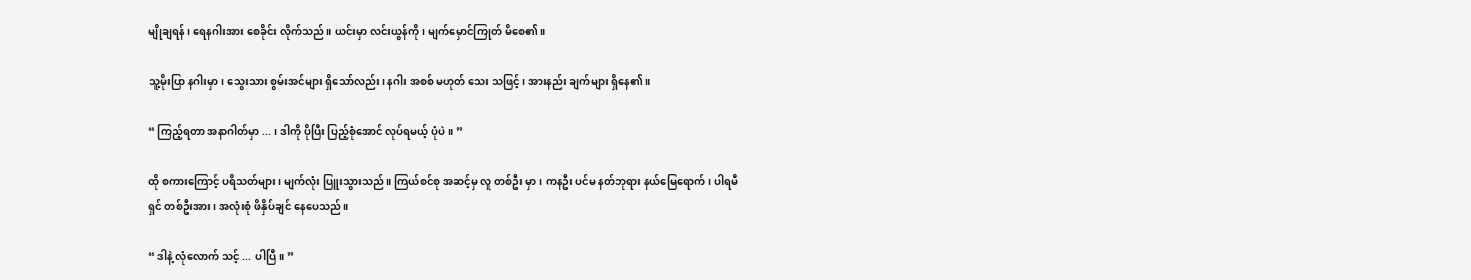မျိုချရန်၊ ရေနဂါးအား စေခိုင်း လိုက်သည်။ ယင်းမှာ လင်းယွန်ကို၊ မျက်မှောင်ကြုတ် မိစေ၏။

သူ့မိုးပြာ နဂါးမှာ၊ သွေးသား စွမ်းအင်များ ရှိသော်လည်း၊ နဂါး အစစ် မဟုတ် သေး သဖြင့်၊ အားနည်း ချက်များ ရှိနေ၏။

“ ကြည့်ရတာ အနာဂါတ်မှာ ... ၊ ဒါကို ပိုပြီး ပြည့်စုံအောင် လုပ်ရမယ့် ပုံပဲ။ ”

ထို စကားကြောင့် ပရိသတ်များ၊ မျက်လုံး ပြူးသွားသည်။ ကြယ်စင်စု အဆင့်မှ လူ တစ်ဦး မှာ၊ ကနဦး ပင်မ နတ်ဘုရား နယ်မြေရောက်၊ ပါရမီရှင် တစ်ဦးအား၊ အလုံးစုံ ဖိနှိပ်ချင် နေပေသည်။

“ ဒါနဲ့ လုံလောက် သင့် ... ပါပြီ။ ”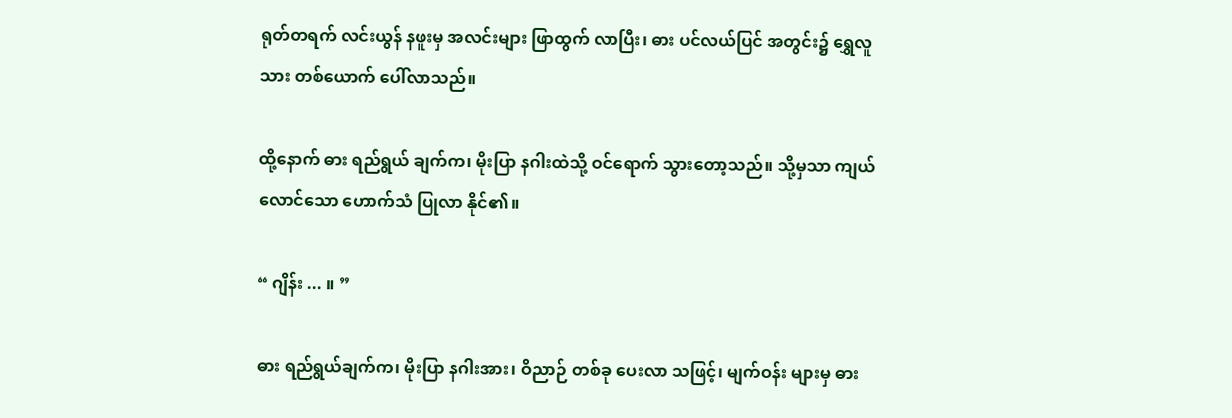ရုတ်တရက် လင်းယွန် နဖူးမှ အလင်းများ ဖြာထွက် လာပြီး၊ ဓား ပင်လယ်ပြင် အတွင်း၌ ရွှေလူသား တစ်ယောက် ပေါ်လာသည်။

ထို့နောက် ဓား ရည်ရွယ် ချက်က၊ မိုးပြာ နဂါးထဲသို့ ဝင်ရောက် သွားတော့သည်။ သို့မှသာ ကျယ်လောင်သော ဟောက်သံ ပြုလာ နိုင်၏။

“ ဂျိန်း ... ။ ”

ဓား ရည်ရွယ်ချက်က၊ မိုးပြာ နဂါးအား၊ ဝိညာဉ် တစ်ခု ပေးလာ သဖြင့်၊ မျက်ဝန်း များမှ ဓား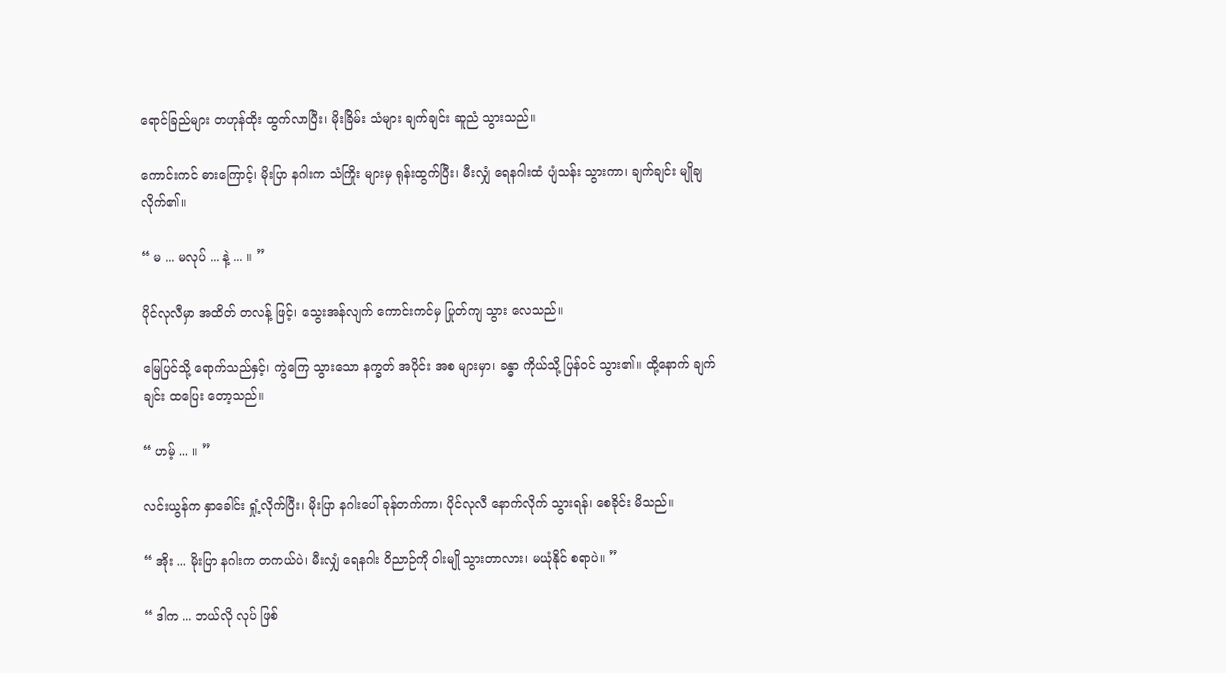ရောင်ခြည်များ တဟုန်ထိုး ထွက်လာပြီး၊ မိုးခြိမ်း သံများ ချက်ချင်း ဆူညံ သွားသည်။

ကောင်းကင် ဓားကြောင့်၊ မိုးပြာ နဂါးက သံကြိုး များမှ ရုန်းထွက်ပြီး၊ မီးလျှံ ရေနဂါးထံ ပျံသန်း သွားကာ၊ ချက်ချင်း မျိုချ လိုက်၏။

“ မ ... မလုပ် ... နဲ့ ... ။ ”

ပိုင်လုလီမှာ အထိတ် တလန့် ဖြင့်၊ သွေးအန်လျက် ကောင်းကင်မှ ပြုတ်ကျ သွား လေသည်။

မြေပြင်သို့ ရောက်သည်နှင့်၊ ကွဲကြေ သွားသော နက္ခတ် အပိုင်း အစ များမှာ၊ ခန္ဓာ ကိုယ်သို့ ပြန်ဝင် သွား၏။ ထို့နောက် ချက်ချင်း ထပြေး တော့သည်။

“ ဟမ့် ... ။ ”

လင်းယွန်က နှာခေါင်း ရှုံ့လိုက်ပြီး၊ မိုးပြာ နဂါးပေါ် ခုန်တက်ကာ၊ ပိုင်လုလီ နောက်လိုက် သွားရန်၊ စေခိုင်း မိသည်။

“ အိုး ... မိုးပြာ နဂါးက တကယ်ပဲ၊ မီးလျှံ ရေနဂါး ဝိညာဉ်ကို ဝါးမျို သွားတာလား၊ မယုံနိုင် စရာပဲ။ ”

“ ဒါက ... ဘယ်လို လုပ် ဖြစ်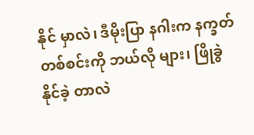နိုင် မှာလဲ၊ ဒီမိုးပြာ နဂါးက နက္ခတ် တစ်စင်းကို ဘယ်လို များ၊ ဖြိုခွဲ နိုင်ခဲ့ တာလဲ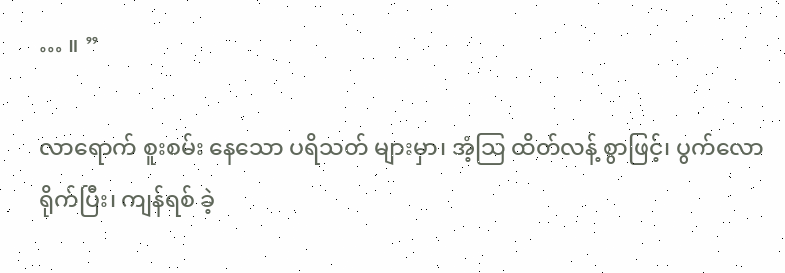… ။ ”

လာရောက် စူးစမ်း နေသော ပရိသတ် များမှာ၊ အံ့သြ ထိတ်လန့် စွာဖြင့်၊ ပွက်လော ရိုက်ပြီး၊ ကျန်ရစ် ခဲ့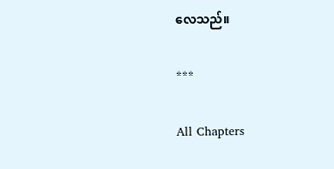လေသည်။

***

All Chapters